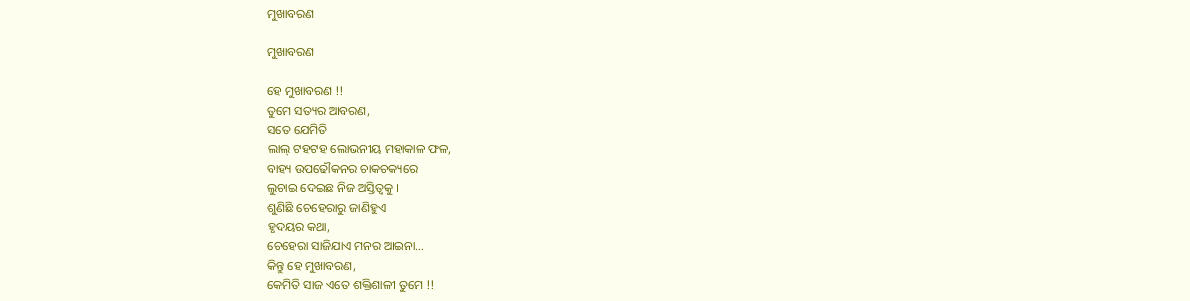ମୁଖାବରଣ

ମୁଖାବରଣ

ହେ ମୁଖାବରଣ !!
ତୁମେ ସତ୍ୟର ଆବରଣ,
ସତେ ଯେମିତି
ଲାଲ୍ ଟହଟହ ଲୋଭନୀୟ ମହାକାଳ ଫଳ,
ବାହ୍ୟ ଉପଢୌକନର ଚାକଚକ୍ୟରେ
ଲୁଚାଇ ଦେଇଛ ନିଜ ଅସ୍ତିତ୍ୱକୁ ।
ଶୁଣିଛି ଚେହେରାରୁ ଜାଣିହୁଏ
ହୃଦୟର କଥା,
ଚେହେରା ସାଜିଯାଏ ମନର ଆଇନା…
କିନ୍ତୁ ହେ ମୁଖାବରଣ,
କେମିତି ସାଜ ଏତେ ଶକ୍ତିଶାଳୀ ତୁମେ !!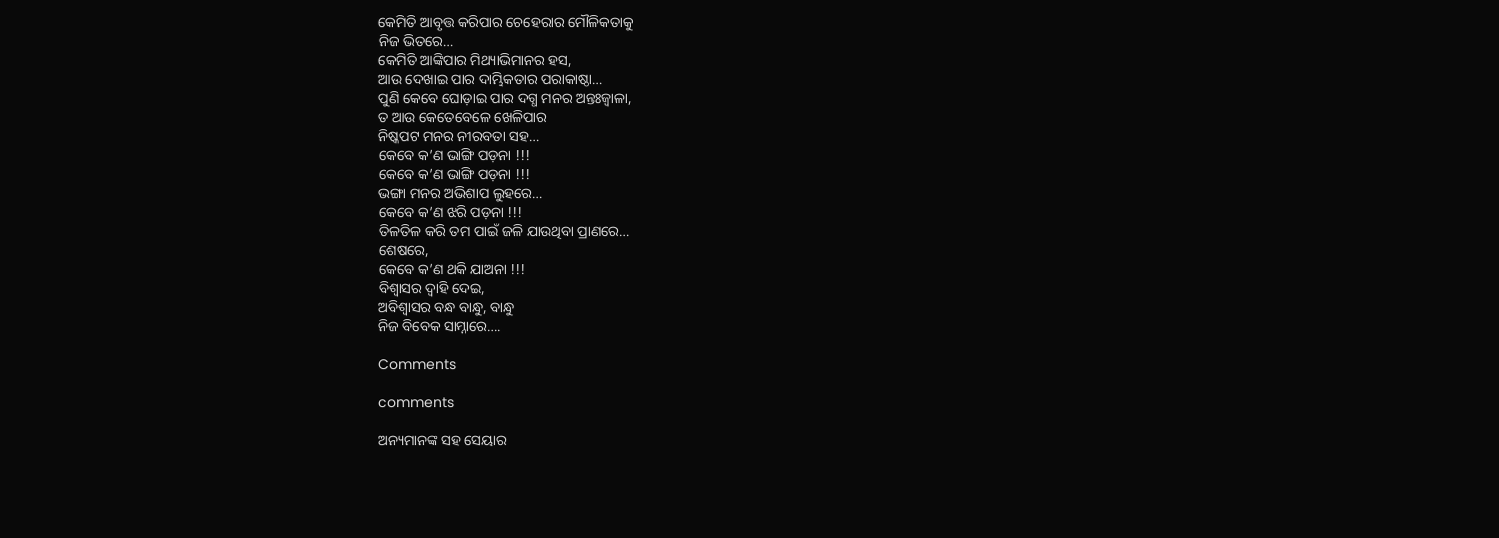କେମିତି ଆବୃତ୍ତ କରିପାର ଚେହେରାର ମୌଳିକତାକୁ
ନିଜ ଭିତରେ…
କେମିତି ଆଙ୍କିପାର ମିଥ୍ୟାଭିମାନର ହସ,
ଆଉ ଦେଖାଇ ପାର ଦାମ୍ଭିକତାର ପରାକାଷ୍ଠା…
ପୁଣି କେବେ ଘୋଡ଼ାଇ ପାର ଦଗ୍ଧ ମନର ଅନ୍ତଃଜ୍ୱାଳା,
ତ ଆଉ କେତେବେଳେ ଖେଳିପାର
ନିଷ୍କପଟ ମନର ନୀରବତା ସ‌ହ…
କେବେ କ’ଣ ଭାଙ୍ଗି ପଡ଼ନା !!!
କେବେ କ’ଣ ଭାଙ୍ଗି ପଡ଼ନା !!!
ଭଙ୍ଗା ମନର ଅଭିଶାପ ଲୁହରେ…
କେବେ କ’ଣ ଝରି ପଡ଼ନା !!!
ତିଳତିଳ କରି ତମ ପାଇଁ ଜଳି ଯାଉଥିବା ପ୍ରାଣରେ…
ଶେଷରେ,
କେବେ କ’ଣ ଥକି ଯାଅନା !!!
ବିଶ୍ୱାସର ଦ୍ୱାହି ଦେଇ,
ଅବିଶ୍ୱାସର ବନ୍ଧ ବାନ୍ଧୁ, ବାନ୍ଧୁ
ନିଜ ବିବେକ ସାମ୍ନାରେ….

Comments

comments

ଅନ୍ୟମାନଙ୍କ ସହ ସେୟାର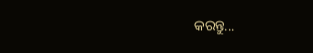କରନ୍ତୁ...